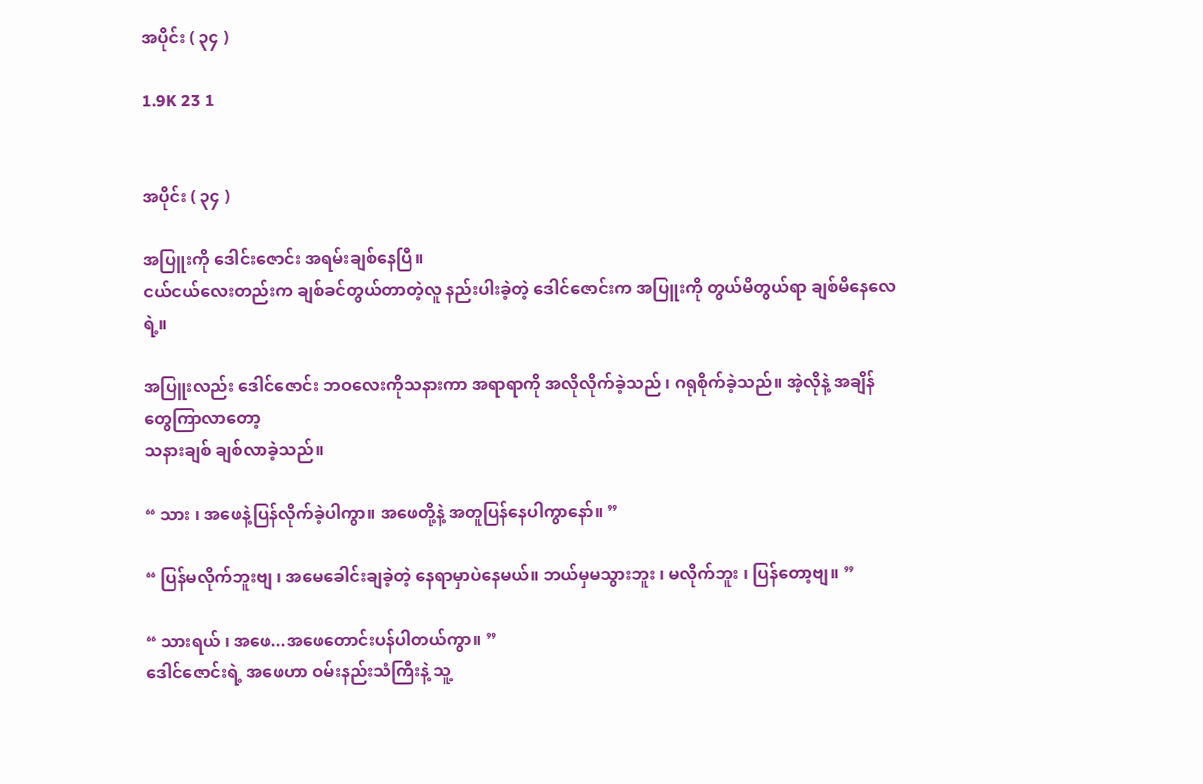အပိုင်း ( ၃၄ )

1.9K 23 1


အပိုင်း ( ၃၄ )

အပြူးကို ဒေါင်းဇောင်း အရမ်းချစ်နေပြီ။
ငယ်ငယ်လေးတည်းက ချစ်ခင်တွယ်တာတဲ့လူ နည်းပါးခဲ့တဲ့ ဒေါင်ဇောင်းက အပြူးကို တွယ်မိတွယ်ရာ ချစ်မိနေလေရဲ့။

အပြူးလည်း ဒေါင်ဇောင်း ဘဝလေးကိုသနားကာ အရာရာကို အလိုလိုက်ခဲ့သည် ၊ ဂရုစိုက်ခဲ့သည်။ အဲ့လိုနဲ့ အချိန်တွေကြာလာတော့
သနားချစ် ချစ်လာခဲ့သည်။

“ သား ၊ အဖေနဲ့ပြန်လိုက်ခဲ့ပါကွာ။ အဖေတို့နဲ့ အတူပြန်နေပါကွာနော်။ ”

“ ပြန်မလိုက်ဘူးဗျ ၊ အမေခေါင်းချခဲ့တဲ့ နေရာမှာပဲနေမယ်။ ဘယ်မှမသွားဘူး ၊ မလိုက်ဘူး ၊ ပြန်တော့ဗျ။ ”

“ သားရယ် ၊ အဖေ...အဖေတောင်းပန်ပါတယ်ကွာ။ ”
ဒေါင်ဇောင်းရဲ့ အဖေဟာ ဝမ်းနည်းသံကြီးနဲ့ သူ့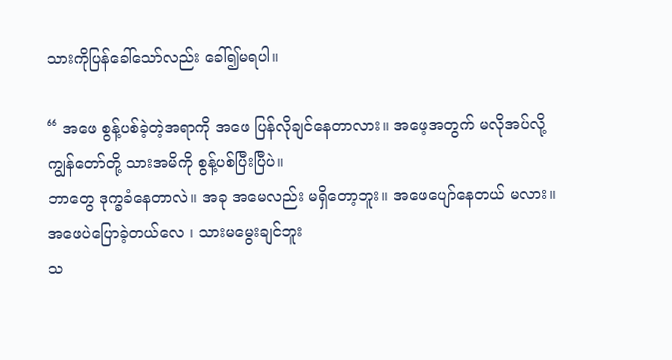သားကိုပြန်ခေါ်သော်လည်း ခေါ်၍မရပါ။

“ အဖေ စွန့်ပစ်ခဲ့တဲ့အရာကို အဖေ ပြန်လိုချင်နေတာလား။ အဖေ့အတွက် မလိုအပ်လို့ကျွန်တော်တို့ သားအမိကို စွန့်ပစ်ပြီးပြီပဲ။
ဘာတွေ ဒုက္ခခံနေတာလဲ။ အခု အမေလည်း မရှိတော့ဘူး။ အဖေပျော်နေတယ် မလား။
အဖေပဲပြောခဲ့တယ်လေ ၊ သားမမွေးချင်ဘူး
သ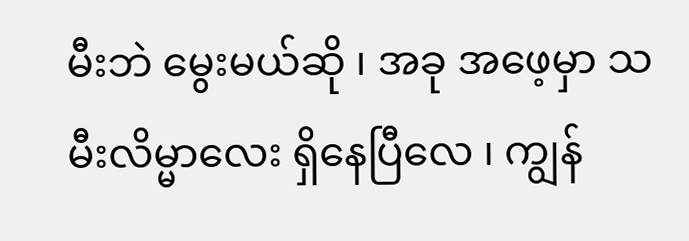မီးဘဲ မွေးမယ်ဆို ၊ အခု အဖေ့မှာ သမီးလိမ္မာလေး ရှိနေပြီလေ ၊ ကျွန်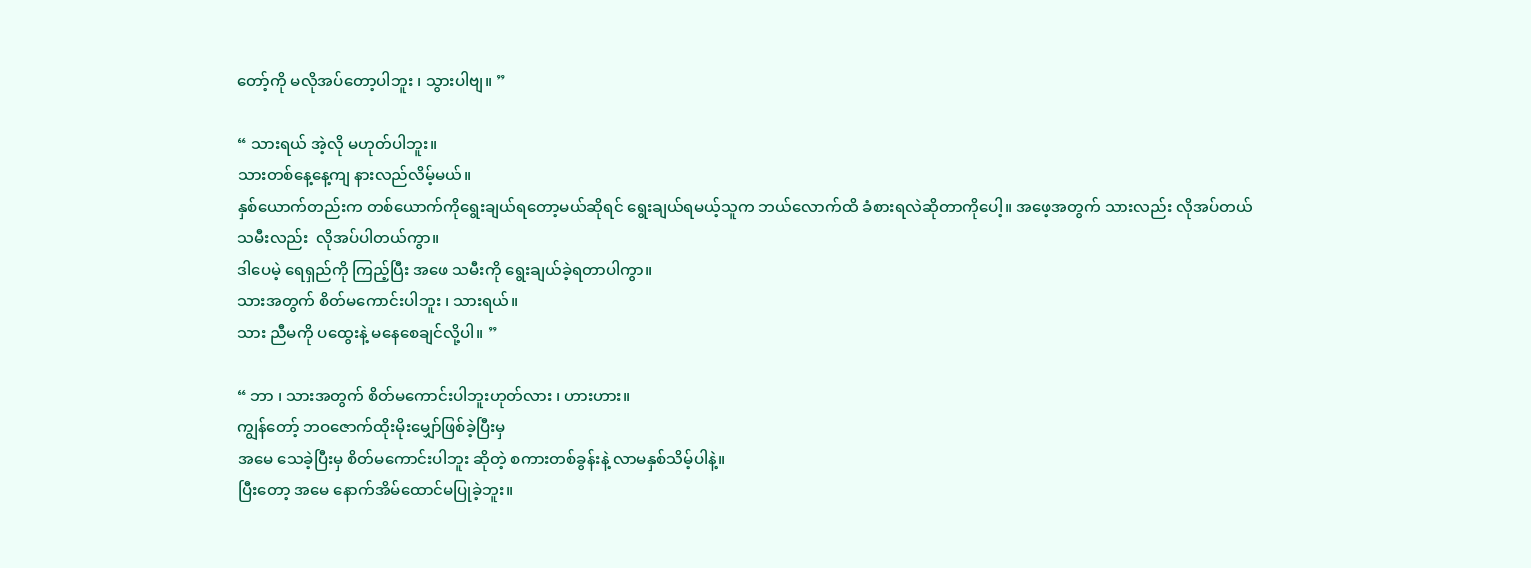တော့်ကို မလိုအပ်တော့ပါဘူး ၊ သွားပါဗျ။ ”

“ သားရယ် အဲ့လို မဟုတ်ပါဘူး။
သားတစ်နေ့နေ့ကျ နားလည်လိမ့်မယ်။
နှစ်ယောက်တည်းက တစ်ယောက်ကိုရွေးချယ်ရတော့မယ်ဆိုရင် ရွေးချယ်ရမယ့်သူက ဘယ်လောက်ထိ ခံစားရလဲဆိုတာကိုပေါ့။ အဖေ့အတွက် သားလည်း လိုအပ်တယ်
သမီးလည်း  လိုအပ်ပါတယ်ကွာ။
ဒါပေမဲ့ ရေရှည်ကို ကြည့်ပြီး အဖေ သမီးကို ရွေးချယ်ခဲ့ရတာပါကွာ။
သားအတွက် စိတ်မကောင်းပါဘူး ၊ သားရယ်။
သား ညီမကို ပထွေးနဲ့ မနေစေချင်လို့ပါ။ ”

“ ဘာ ၊ သားအတွက် စိတ်မကောင်းပါဘူးဟုတ်လား ၊ ဟားဟား။
ကျွန်တော့် ဘဝဇောက်ထိုးမိုးမျှော်ဖြစ်ခဲ့ပြီးမှ
အမေ သေခဲ့ပြီးမှ စိတ်မကောင်းပါဘူး ဆိုတဲ့ စကားတစ်ခွန်းနဲ့ လာမနှစ်သိမ့်ပါနဲ့။
ပြီးတော့ အမေ နောက်အိမ်ထောင်မပြုခဲ့ဘူး။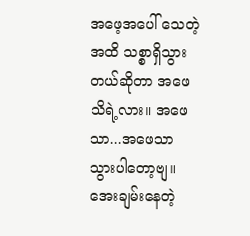အဖေ့အပေါ် သေတဲ့အထိ သစ္စာရှိသွားတယ်ဆိုတာ အဖေသိရဲ့လား။ အဖေသာ...အဖေသာ သွားပါတော့ဗျ။ အေးချမ်းနေတဲ့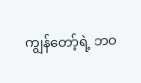ကျွန်တော့်ရဲ့ ဘဝ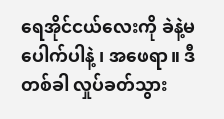ရေအိုင်ငယ်လေးကို ခဲနဲ့မပေါက်ပါနဲ့ ၊ အဖေရာ။ ဒီတစ်ခါ လှုပ်ခတ်သွား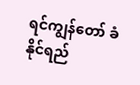ရင်ကျွန်တော် ခံနိုင်ရည်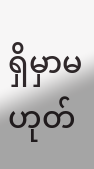ရှိမှာမဟုတ်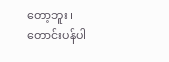တော့ဘူး ၊ တောင်းပန်ပါ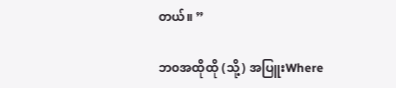တယ်။ ”

ဘ၀အထိုထို (သို့) အပြူးWhere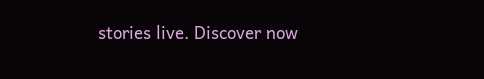stories live. Discover now